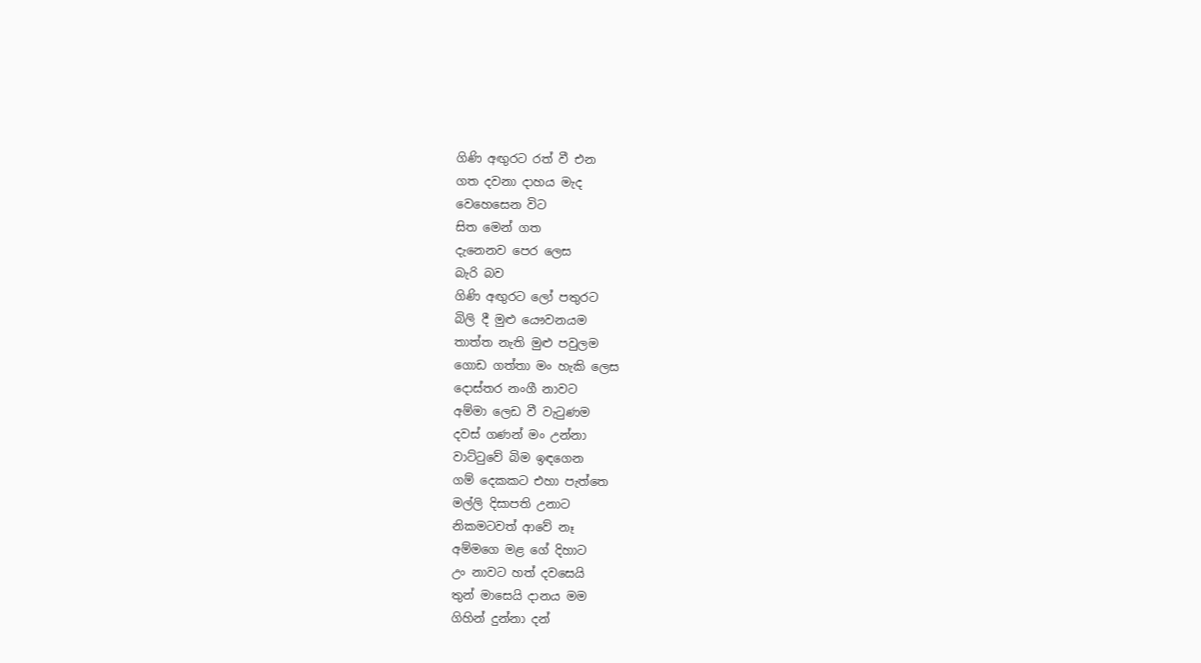ගිණි අඟුරට රත් වී එන
ගත දවනා දාහය මැද
වෙහෙසෙන විට
සිත මෙන් ගත
දැනෙනව පෙර ලෙස
බැරි බව
ගිණි අඟුරට ලෝ පතුරට
බිලි දී මුළු යෞවනයම
තාත්ත නැති මුළු පවුලම
ගොඩ ගත්තා මං හැකි ලෙස
දොස්තර නංගී නාවට
අම්මා ලෙඩ වී වැටුණම
දවස් ගණන් මං උන්නා
වාට්ටුවේ බිම ඉඳගෙන
ගම් දෙකකට එහා පැත්තෙ
මල්ලි දිසාපති උනාට
නිකමටවත් ආවේ නෑ
අම්මගෙ මළ ගේ දිහාට
උං නාවට හත් දවසෙයි
තුන් මාසෙයි දානය මම
ගිහින් දුන්නා දන්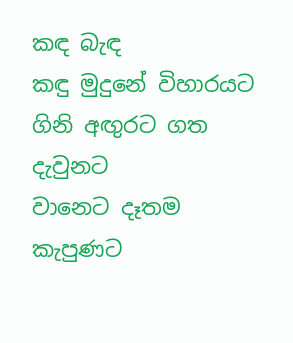කඳ බැඳ
කඳු මුදුනේ විහාරයට
ගිනි අඟුරට ගත දැවුනට
වානෙට දෑතම කැපුණට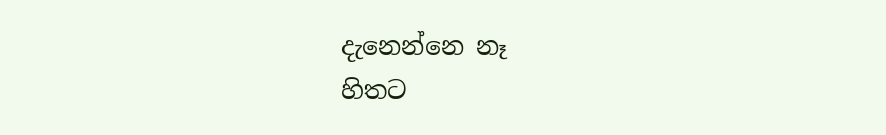දැනෙන්නෙ නෑ
හිතට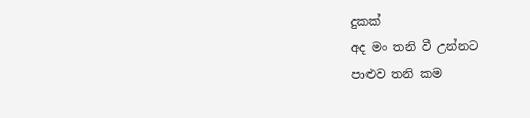දුකක්
අද මං තනි වී උන්නට
පාළුව තනි කම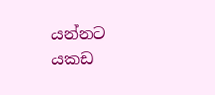යන්නට
යකඩ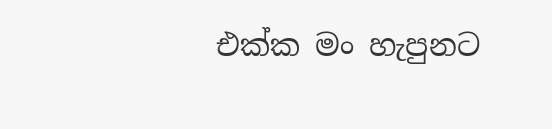එක්ක මං හැපුනට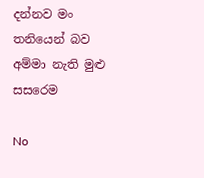දන්නව මං තනියෙන් බව
අම්මා නැති මුළු සසරෙම

No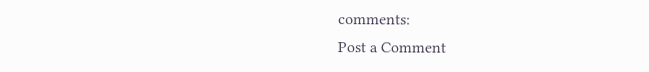comments:
Post a Comment